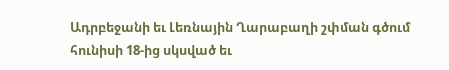Ադրբեջանի եւ Լեռնային Ղարաբաղի շփման գծում հունիսի 18-ից սկսված եւ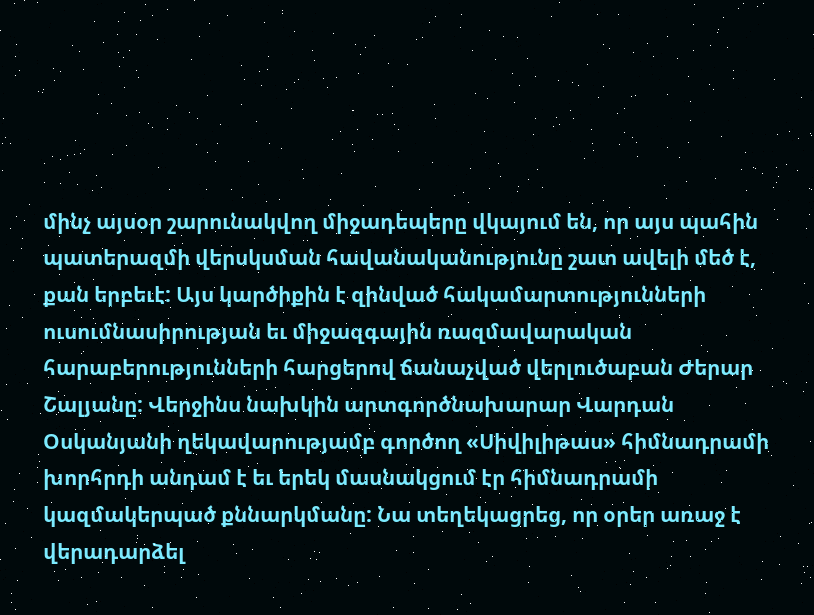մինչ այսօր շարունակվող միջադեպերը վկայում են, որ այս պահին պատերազմի վերսկսման հավանականությունը շատ ավելի մեծ է, քան երբեւէ: Այս կարծիքին է զինված հակամարտությունների ուսումնասիրության եւ միջազգային ռազմավարական հարաբերությունների հարցերով ճանաչված վերլուծաբան Ժերար Շալյանը: Վերջինս նախկին արտգործնախարար Վարդան Օսկանյանի ղեկավարությամբ գործող «Սիվիլիթաս» հիմնադրամի խորհրդի անդամ է եւ երեկ մասնակցում էր հիմնադրամի կազմակերպած քննարկմանը: Նա տեղեկացրեց, որ օրեր առաջ է վերադարձել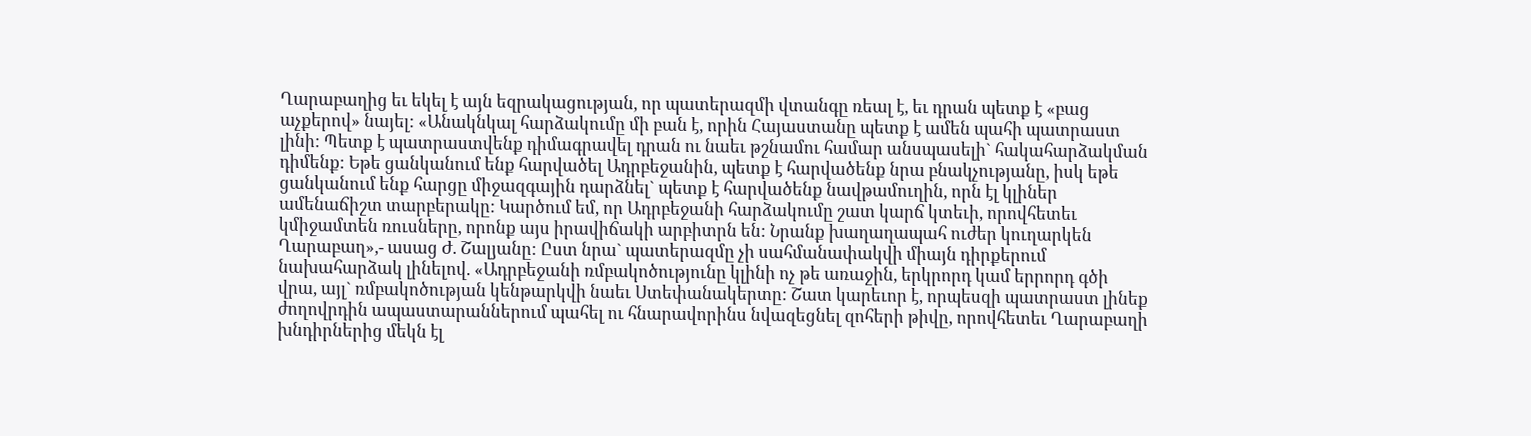Ղարաբաղից եւ եկել է այն եզրակացության, որ պատերազմի վտանգը ռեալ է, եւ դրան պետք է «բաց աչքերով» նայել: «Անակնկալ հարձակումը մի բան է, որին Հայաստանը պետք է ամեն պահի պատրաստ լինի: Պետք է պատրաստվենք դիմագրավել դրան ու նաեւ թշնամու համար անսպասելի` հակահարձակման դիմենք: Եթե ցանկանում ենք հարվածել Ադրբեջանին, պետք է հարվածենք նրա բնակչությանը, իսկ եթե ցանկանում ենք հարցը միջազգային դարձնել` պետք է հարվածենք նավթամուղին, որն էլ կլիներ ամենաճիշտ տարբերակը: Կարծում եմ, որ Ադրբեջանի հարձակումը շատ կարճ կտեւի, որովհետեւ կմիջամտեն ռուսները, որոնք այս իրավիճակի արբիտրն են: Նրանք խաղաղապահ ուժեր կուղարկեն Ղարաբաղ»,- ասաց Ժ. Շալյանը: Ըստ նրա` պատերազմը չի սահմանափակվի միայն դիրքերում նախահարձակ լինելով. «Ադրբեջանի ռմբակոծությունը կլինի ոչ թե առաջին, երկրորդ կամ երրորդ գծի վրա, այլ` ռմբակոծության կենթարկվի նաեւ Ստեփանակերտը: Շատ կարեւոր է, որպեսզի պատրաստ լինեք ժողովրդին ապաստարաններում պահել ու հնարավորինս նվազեցնել զոհերի թիվը, որովհետեւ Ղարաբաղի խնդիրներից մեկն էլ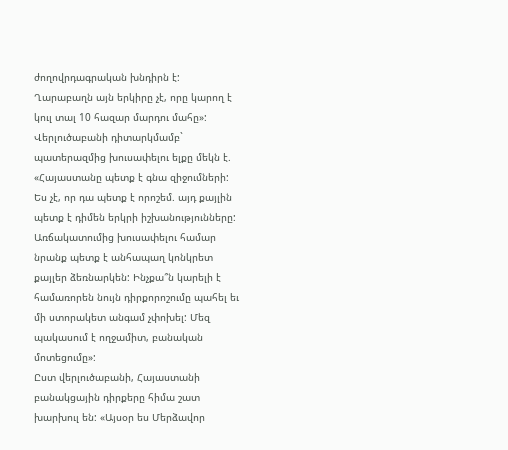ժողովրդագրական խնդիրն է: Ղարաբաղն այն երկիրը չէ, որը կարող է կուլ տալ 10 հազար մարդու մահը»: Վերլուծաբանի դիտարկմամբ` պատերազմից խուսափելու ելքը մեկն է. «Հայաստանը պետք է գնա զիջումների: Ես չէ, որ դա պետք է որոշեմ. այդ քայլին պետք է դիմեն երկրի իշխանությունները: Առճակատումից խուսափելու համար նրանք պետք է անհապաղ կոնկրետ քայլեր ձեռնարկեն: Ինչքա՞ն կարելի է համառորեն նույն դիրքորոշումը պահել եւ մի ստորակետ անգամ չփոխել: Մեզ պակասում է ողջամիտ, բանական մոտեցումը»:
Ըստ վերլուծաբանի, Հայաստանի բանակցային դիրքերը հիմա շատ խարխուլ են: «Այսօր ես Մերձավոր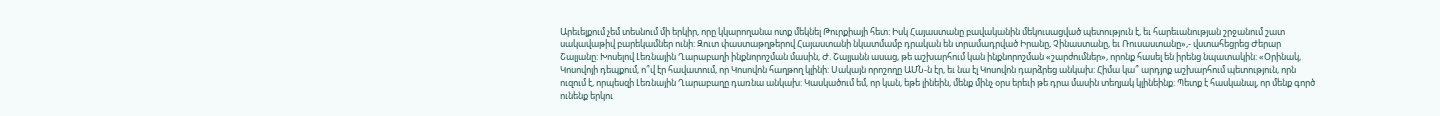Արեւելքում չեմ տեսնում մի երկիր, որը կկարողանա ոտք մեկնել Թուրքիայի հետ: Իսկ Հայաստանը բավականին մեկուսացված պետություն է, եւ հարեւանության շրջանում շատ սակավաթիվ բարեկամներ ունի: Զուտ փաստաթղթերով Հայաստանի նկատմամբ դրական են տրամադրված Իրանը, Չինաստանը, եւ Ռուսաստանը»,- վստահեցրեց Ժերար Շալյանը: Խոսելով Լեռնային Ղարաբաղի ինքնորոշման մասին, Ժ. Շալյանն ասաց, թե աշխարհում կան ինքնորոշման «շարժումներ», որոնք հասել են իրենց նպատակին: «Օրինակ, Կոսովոյի դեպքում, ո՞վ էր հավատում, որ Կոսովոն հաղթող կլինի: Սակայն որոշողը ԱՄՆ-ն էր, եւ նա էլ Կոսովոն դարձրեց անկախ: Հիմա կա՞ արդյոք աշխարհում պետություն, որն ուզում է, որպեսզի Լեռնային Ղարաբաղը դառնա անկախ: Կասկածում եմ, որ կան, եթե լինեին, մենք մինչ օրս երեւի թե դրա մասին տեղյակ կլինեինք: Պետք է հասկանալ, որ մենք գործ ունենք երկու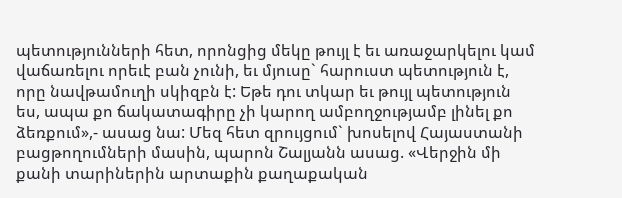պետությունների հետ, որոնցից մեկը թույլ է եւ առաջարկելու կամ վաճառելու որեւէ բան չունի, եւ մյուսը` հարուստ պետություն է, որը նավթամուղի սկիզբն է: Եթե դու տկար եւ թույլ պետություն ես, ապա քո ճակատագիրը չի կարող ամբողջությամբ լինել քո ձեռքում»,- ասաց նա: Մեզ հետ զրույցում` խոսելով Հայաստանի բացթողումների մասին, պարոն Շալյանն ասաց. «Վերջին մի քանի տարիներին արտաքին քաղաքական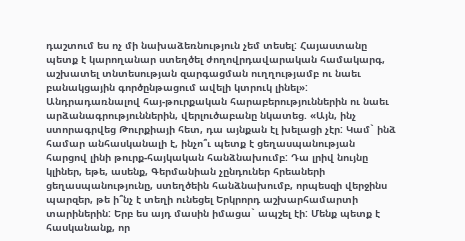դաշտում ես ոչ մի նախաձեռնություն չեմ տեսել: Հայաստանը պետք է կարողանար ստեղծել ժողովրդավարական համակարգ, աշխատել տնտեսության զարգացման ուղղությամբ ու նաեւ բանակցային գործընթացում ավելի կտրուկ լինել»: Անդրադառնալով հայ-թուրքական հարաբերություններին ու նաեւ արձանագրություններին, վերլուծաբանը նկատեց. «Այն, ինչ ստորագրվեց Թուրքիայի հետ, դա այնքան էլ խելացի չէր: Կամ` ինձ համար անհասկանալի է, ինչո՞ւ պետք է ցեղասպանության հարցով լինի թուրք-հայկական հանձնախումբ: Դա լրիվ նույնը կլիներ, եթե, ասենք, Գերմանիան չընդուներ հրեաների ցեղասպանությունը, ստեղծեին հանձնախումբ, որպեսզի վերջինս պարզեր, թե ի՞նչ է տեղի ունեցել Երկրորդ աշխարհամարտի տարիներին: Երբ ես այդ մասին իմացա` ապշել էի: Մենք պետք է հասկանանք, որ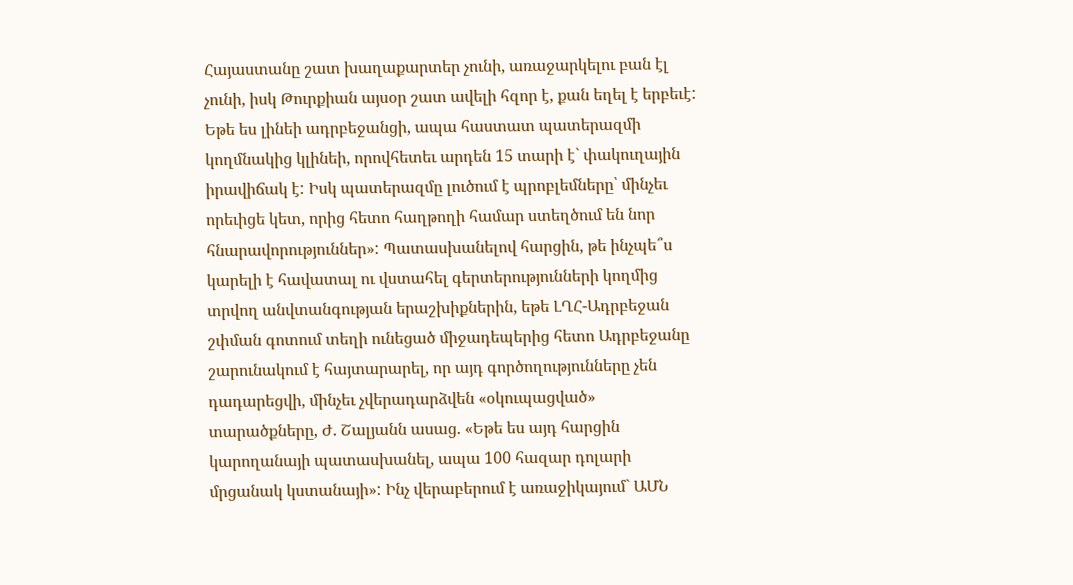Հայաստանը շատ խաղաքարտեր չունի, առաջարկելու բան էլ չունի, իսկ Թուրքիան այսօր շատ ավելի հզոր է, քան եղել է երբեւէ: Եթե ես լինեի ադրբեջանցի, ապա հաստատ պատերազմի կողմնակից կլինեի, որովհետեւ արդեն 15 տարի է` փակուղային իրավիճակ է: Իսկ պատերազմը լուծում է պրոբլեմները՝ մինչեւ որեւիցե կետ, որից հետո հաղթողի համար ստեղծում են նոր հնարավորություններ»: Պատասխանելով հարցին, թե ինչպե՞ս կարելի է հավատալ ու վստահել գերտերությունների կողմից տրվող անվտանգության երաշխիքներին, եթե ԼՂՀ-Ադրբեջան շփման գոտում տեղի ունեցած միջադեպերից հետո Ադրբեջանը շարունակում է հայտարարել, որ այդ գործողությունները չեն դադարեցվի, մինչեւ չվերադարձվեն «օկուպացված» տարածքները, Ժ. Շալյանն ասաց. «Եթե ես այդ հարցին կարողանայի պատասխանել, ապա 100 հազար դոլարի մրցանակ կստանայի»: Ինչ վերաբերում է առաջիկայում` ԱՄՆ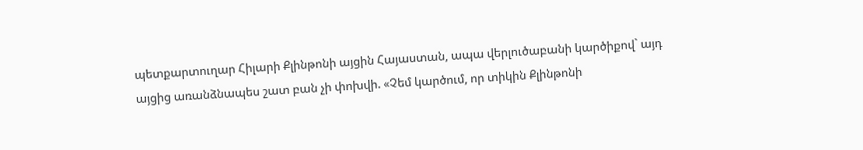պետքարտուղար Հիլարի Քլինթոնի այցին Հայաստան, ապա վերլուծաբանի կարծիքով` այդ այցից առանձնապես շատ բան չի փոխվի. «Չեմ կարծում, որ տիկին Քլինթոնի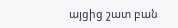այցից շատ բան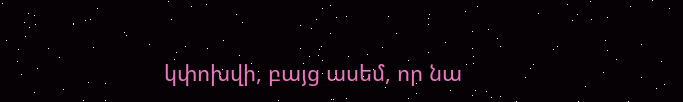կփոխվի, բայց ասեմ, որ նա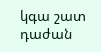կգա շատ դաժան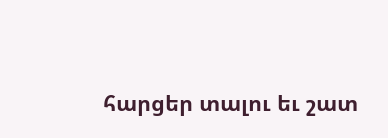հարցեր տալու եւ շատ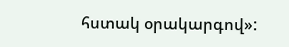հստակ օրակարգով»: